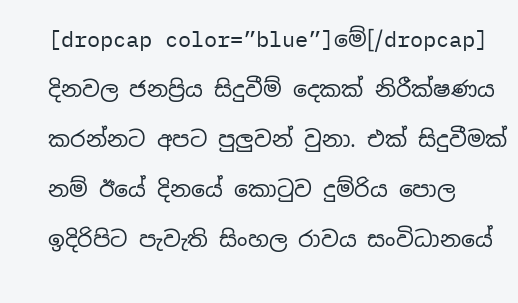[dropcap color=”blue”]මේ[/dropcap] දිනවල ජනප්‍රිය සිදුවීම් දෙකක් නිරීක්ෂණය කරන්නට අපට පුලුවන් වුනා. එක් සිදුවීමක් නම් ඊයේ දිනයේ කොටුව දුම්රිය පොල ඉදිරිපිට පැවැති සිංහල රාවය සංවිධානයේ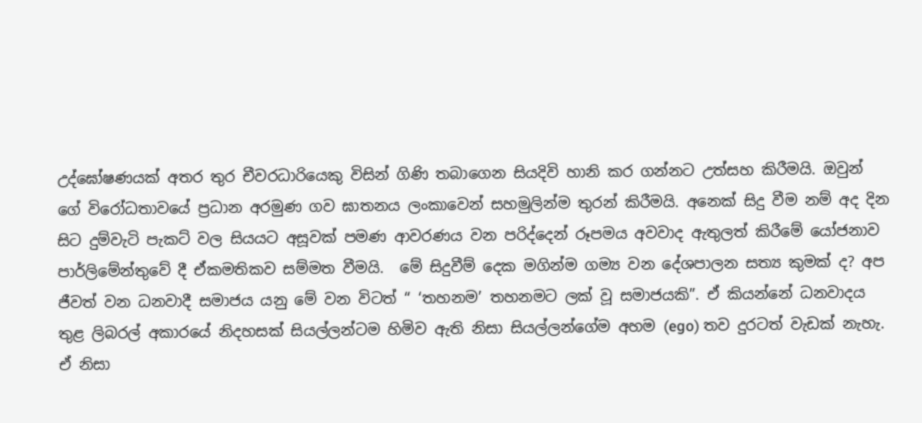උද්ඝෝෂණයක් අතර තුර චීවරධාරියෙකු විසින් ගිණි තබාගෙන සියදිවි හානි කර ගන්නට උත්සහ කිරීමයි. ඔවුන් ගේ විරෝධතාවයේ ප්‍රධාන අරමුණ ගව ඝාතනය ලංකාවෙන් සහමුලින්ම තුරන් කිරීමයි. අනෙක් සිදු වීම නම් අද දින සිට දුම්වැටි පැකට් වල සියයට අසූවක් පමණ ආවරණය වන පරිද්දෙන් රූපමය අවවාද ඇතුලත් කිරීමේ යෝජනාව පාර්ලිමේන්තුවේ දී ඒකමතිකව සම්මත වීමයි.  මේ සිදුවීම් දෙක මගින්ම ගම්‍ය වන දේශපාලන සත්‍ය කුමක් ද? අප ජීවත් වන ධනවාදී සමාජය යනු මේ වන විටත් “ ‘තහනම’ තහනමට ලක් වූ සමාජයකි”. ඒ කියන්නේ ධනවාදය තුළ ලිබරල් අකාරයේ නිදහසක් සියල්ලන්ටම හිමිව ඇති නිසා සියල්ලන්ගේම අහම (ego) තව දුරටත් වැඩක් නැහැ. ඒ නිසා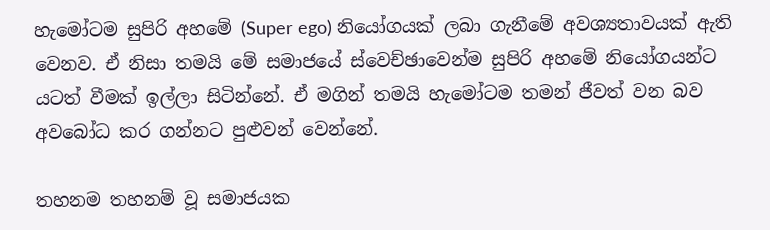හැමෝටම සුපිරි අහමේ (Super ego) නියෝගයක් ලබා ගැනීමේ අවශ්‍යතාවයක් ඇති වෙනව. ඒ නිසා තමයි මේ සමාජයේ ස්වෙච්ඡාවෙන්ම සුපිරි අහමේ නියෝගයන්ට යටත් වීමක් ඉල්ලා සිටින්නේ. ඒ මගින් තමයි හැමෝටම තමන් ජීවත් වන බව අවබෝධ කර ගන්නට පුළුවන් වෙන්නේ.

තහනම තහනම් වූ සමාජයක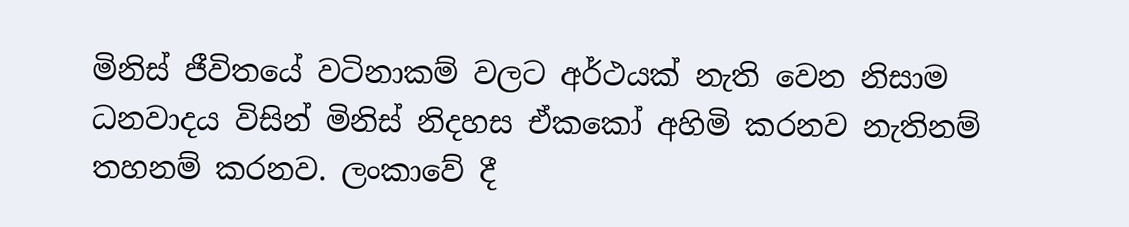මිනිස් ජීවිතයේ වටිනාකම් වලට අර්ථයක් නැති වෙන නිසාම ධනවාදය විසින් මිනිස් නිදහස ඒකකෝ අහිමි කරනව නැතිනම් තහනම් කරනව. ලංකාවේ දී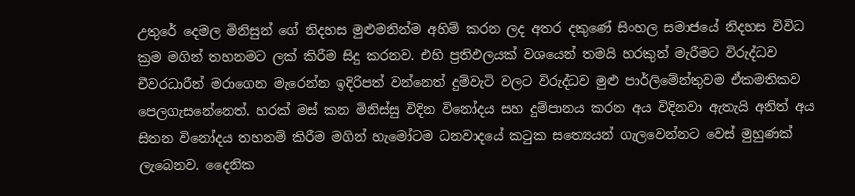උතුරේ දෙමල මිනිසුන් ගේ නිදහස මුළුමනින්ම අහිම් කරන ලද අතර දකුණේ සිංහල සමාජයේ නිදහස විවිධ ක්‍රම මගින් තහනමට ලක් කිරීම සිදු කරනව. එහි ප්‍රතිඵලයක් වශයෙන් තමයි හරකුන් මැරීමට විරුද්ධව චීවරධාරීන් මරාගෙන මැරෙන්න ඉදිරිපත් වන්නෙත් දුම්වැටි වලට විරුද්ධව මුළු පාර්ලිමේන්තුවම ඒකමතිකව පෙලගැසනේනෙත්. හරක් මස් කන මිනිස්සු විදින විනෝදය සහ දුම්පානය කරන අය විදිනවා ඇතැයි අනිත් අය සිතන විනෝදය තහනම් කිරීම මගින් හැමෝටම ධනවාදයේ කටුක සත්‍යෙයන් ගැලවෙන්නට වෙස් මුහුණක් ලැබෙනව. දෛනික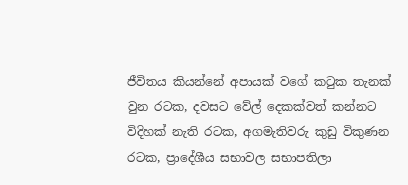ජීවිතය කියන්නේ අපායක් වගේ කටුක තැනක් වුන රටක, දවසට වේල් දෙකක්වත් කන්නට විදිහක් නැති රටක, අගමැතිවරු කුඩු විකුණන රටක, ප්‍රාදේශීය සභාවල සභාපතිලා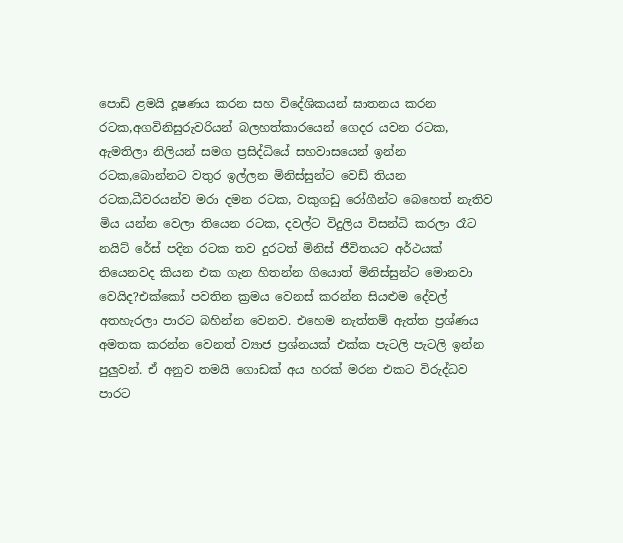පොඩි ළමයි දූෂණය කරන සහ විදේශිකයන් ඝාතනය කරන රටක,අගවිනිසුරුවරියන් බලහත්කාරයෙන් ගෙදර යවන රටක, ඇමතිලා නිලියන් සමග ප්‍රසිද්ධියේ සහවාසයෙන් ඉන්න රටක,බොන්නට වතුර ඉල්ලන මිනිස්සුන්ට වෙඩ් තියන රටක,ධීවරයන්ව මරා දමන රටක, වකුගඩු රෝගීන්ට බෙහෙත් නැතිව මිය යන්න වෙලා තියෙන රටක, දවල්ට විදුලිය විසන්ධි කරලා රෑට නයිට් රේස් පදින රටක තව දුරටත් මිනිස් ජීවිතයට අර්ථයක් තියෙනවද කියන එක ගැන හිතන්න ගියොත් මිනිස්සුන්ට මොනවා වෙයිද?එක්කෝ පවතින ක්‍රමය වෙනස් කරන්න සියළුම දේවල් අතහැරලා පාරට බහින්න වෙනව. එහෙම නැත්තම් ඇත්ත ප්‍රශ්ණය අමතක කරන්න වෙනත් ව්‍යාජ ප්‍රශ්නයක් එක්ක පැටලි පැටලි ඉන්න පුලුවන්. ඒ අනුව තමයි ගොඩක් අය හරක් මරන එකට විරුද්ධව පාරට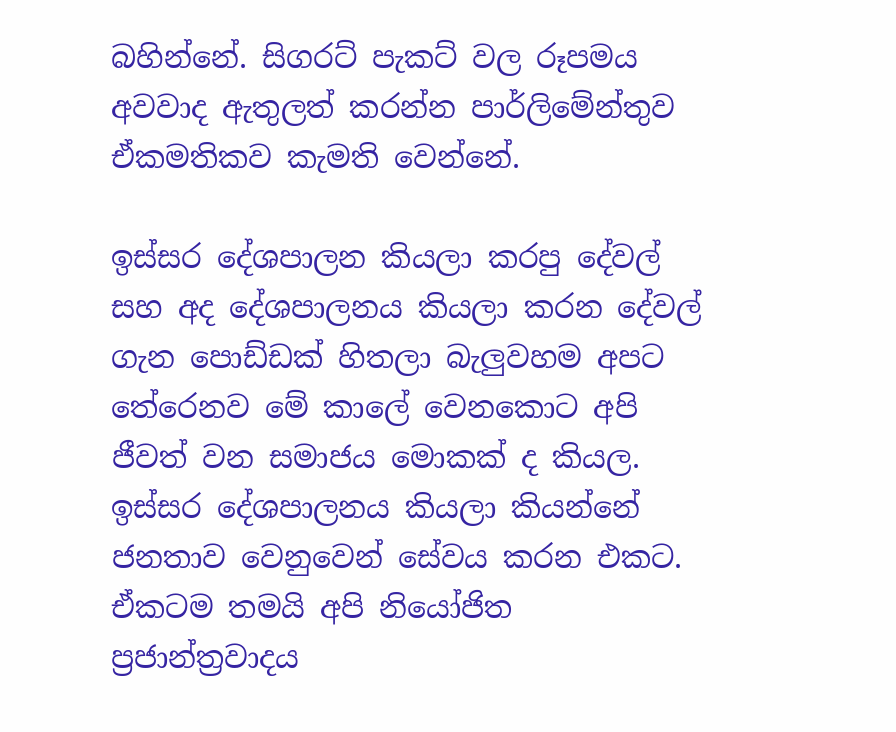බහින්නේ. සිගරට් පැකට් වල රූපමය අවවාද ඇතුලත් කරන්න පාර්ලිමේන්තුව ඒකමතිකව කැමති වෙන්නේ.

ඉස්සර දේශපාලන කියලා කරපු දේවල් සහ අද දේශපාලනය කියලා කරන දේවල් ගැන පොඩ්ඩක් හිතලා බැලුවහම අපට තේරෙනව මේ කාලේ වෙනකොට අපි ජීවත් වන සමාජය මොකක් ද කියල. ඉස්සර දේශපාලනය කියලා කියන්නේ ජනතාව වෙනුවෙන් සේවය කරන එකට. ඒකටම තමයි අපි නියෝජිත ප්‍රජාන්ත්‍රවාදය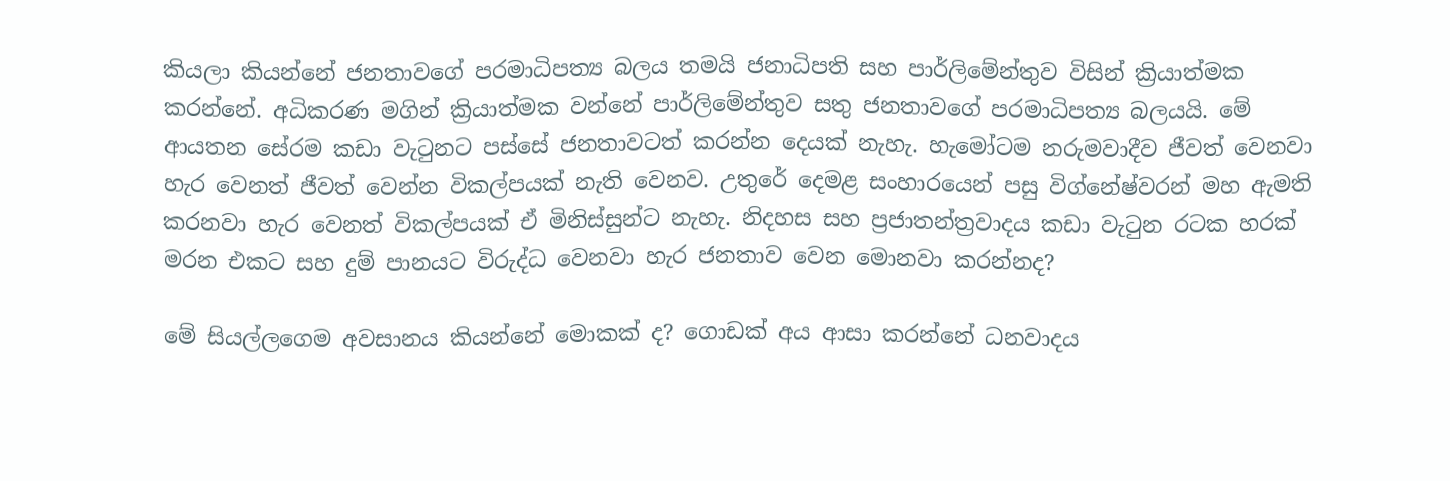කියලා කියන්නේ ජනතාවගේ පරමාධිපත්‍ය බලය තමයි ජනාධිපති සහ පාර්ලිමේන්තුව විසින් ක්‍රියාත්මක කරන්නේ. අධිකරණ මගින් ක්‍රියාත්මක වන්නේ පාර්ලිමේන්තුව සතු ජනතාවගේ පරමාධිපත්‍ය බලයයි. මේ ආයතන සේරම කඩා වැටුනට පස්සේ ජනතාවටත් කරන්න දෙයක් නැහැ. හැමෝටම නරුමවාදීව ජීවත් වෙනවා හැර වෙනත් ජීවත් වෙන්න විකල්පයක් නැති වෙනව. උතුරේ දෙමළ සංහාරයෙන් පසු විග්නේෂ්වරන් මහ ඇමති කරනවා හැර වෙනත් විකල්පයක් ඒ මිනිස්සුන්ට නැහැ. නිදහස සහ ප්‍රජාතන්ත්‍රවාදය කඩා වැටුන රටක හරක් මරන එකට සහ දුම් පානයට විරුද්ධ වෙනවා හැර ජනතාව වෙන මොනවා කරන්නද?

මේ සියල්ලගෙම අවසානය කියන්නේ මොකක් ද? ගොඩක් අය ආසා කරන්නේ ධනවාදය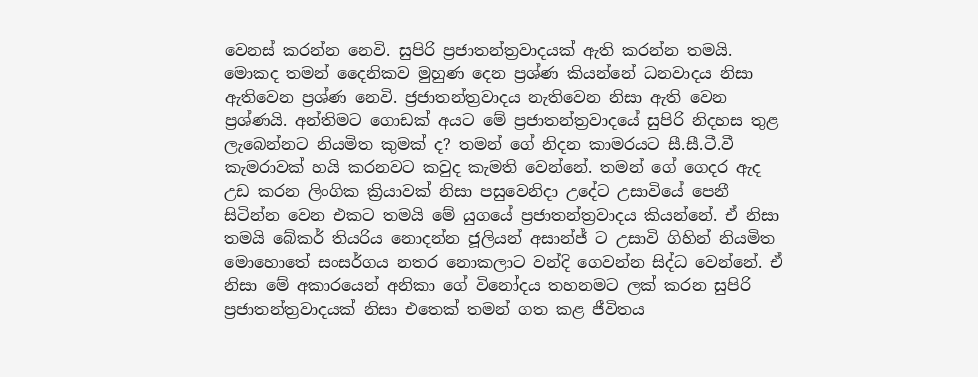වෙනස් කරන්න නෙවි. සුපිරි ප්‍රජාතන්ත්‍රවාදයක් ඇති කරන්න තමයි. මොකද තමන් දෛනිකව මුහුණ දෙන ප්‍රශ්ණ කියන්නේ ධනවාදය නිසා ඇතිවෙන ප්‍රශ්ණ නෙවි. ජ්‍රජාතන්ත්‍රවාදය නැතිවෙන නිසා ඇති වෙන ප්‍රශ්ණයි. අන්තිමට ගොඩක් අයට මේ ප්‍රජාතන්ත්‍රවාදයේ සුපිරි නිදහස තුළ ලැබෙන්නට නියමිත කුමක් ද? තමන් ගේ නිදන කාමරයට සී.සී.ටී.වී කැමරාවක් හයි කරනවට කවුද කැමති වෙන්නේ. තමන් ගේ ගෙදර ඇද උඩ කරන ලිංගික ක්‍රියාවක් නිසා පසුවෙනිදා උදේට උසාවියේ පෙනී සිටින්න වෙන එකට තමයි මේ යුගයේ ප්‍රජාතන්ත්‍රවාදය කියන්නේ. ඒ නිසා තමයි බේකර් තියරිය නොදන්න ජූලියන් අසාන්ජ් ට උසාවි ගිහින් නියමිත මොහොතේ සංසර්ගය නතර නොකලාට වන්දි ගෙවන්න සිද්ධ වෙන්නේ. ඒ නිසා මේ අකාරයෙන් අනිකා ගේ විනෝදය තහනමට ලක් කරන සුපිරි ප්‍රජාතන්ත්‍රවාදයක් නිසා එතෙක් තමන් ගත කළ ජීවිතය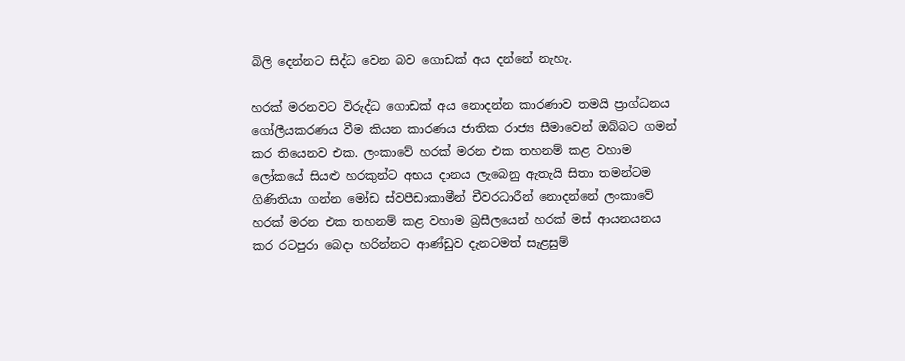බිලි දෙන්නට සිද්ධ වෙන බව ගොඩක් අය දන්නේ නැහැ.

හරක් මරනවට විරුද්ධ ගොඩක් අය නොදන්න කාරණාව තමයි ප්‍රාග්ධනය ගෝලීයකරණය වීම කියන කාරණය ජාතික රාජ්‍ය සීමාවෙන් ඔබ්බට ගමන් කර තියෙනව එක. ලංකාවේ හරක් මරන එක තහනම් කළ වහාම ලෝකයේ සියළු හරකුන්ට අභය දානය ලැබෙනු ඇතැයි සිතා තමන්ටම ගිණිතියා ගන්න මෝඩ ස්වපීඩාකාමීන් චීවරධාරීන් නොදන්නේ ලංකාවේ හරක් මරන එක තහනම් කළ වහාම බ්‍රසීලයෙන් හරක් මස් ආයනයනය කර රටපුරා බෙදා හරින්නට ආණ්ඩුව දැනටමත් සැළසුම්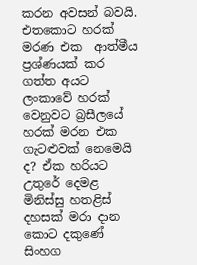කරන අවසන් බවයි. එතකොට හරක් මරණ එක  ආත්මීය ප්‍රශ්ණයක් කර ගත්ත අයට ලංකාවේ හරක් වෙනුවට බ්‍රසීලයේ හරක් මරන එක ගැටළුවක් නෙමෙයි ද? ඒක හරියට උතුරේ දෙමළ මිනිස්සු හතළිස් දහසක් මරා දාන කොට දකුණේ සිංහග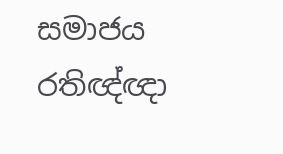සමාජය රතිඥ්ඥා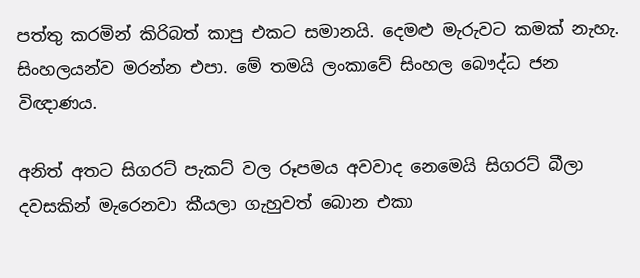පත්තු කරමින් කිරිබත් කාපු එකට සමානයි. දෙමළු මැරුවට කමක් නැහැ. සිංහලයන්ව මරන්න එපා. මේ තමයි ලංකාවේ සිංහල බෞද්ධ ජන විඥාණය.

අනිත් අතට සිගරට් පැකට් වල රූපමය අවවාද නෙමෙයි සිගරට් බීලා දවසකින් මැරෙනවා කීයලා ගැහුවත් බොන එකා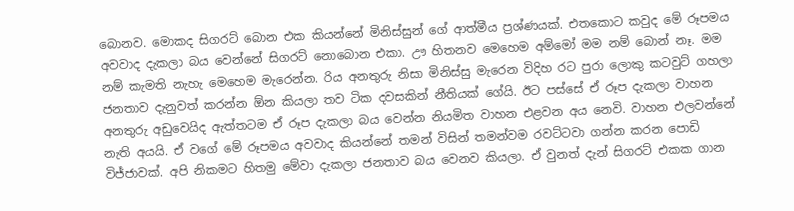බොනව. මොකද සිගරට් බොන එක කියන්නේ මිනිස්සුන් ගේ ආත්මීය ප්‍රශ්ණයක්. එතකොට කවුද මේ රූපමය අවවාද දැකලා බය වෙන්නේ සිගරට් නොබොන එකා. ඌ හිතනව මෙහෙම අම්මෝ මම නම් බොන් නෑ. මම නම් කැමති නැහැ මෙහෙම මැරෙන්න. රිය අනතුරු නිසා මිනිස්සු මැරෙන විදිහ රට පුරා ලොකු කටවුට් ගහලා ජනතාව දැනුවත් කරන්න ඕන කියලා තව ටික දවසකින් නීතියක් ගේයි. ඊට පස්සේ ඒ රූප දැකලා වාහන අනතුරු අඩුවෙයිද ඇත්තටම ඒ රූප දැකලා බය වෙන්න නියමිත වාහන එළවන අය නෙවි. වාහන එලවන්නේ නැති අයයි. ඒ වගේ මේ රූපමය අවවාද කියන්නේ තමන් විසින් තමන්වම රවට්ටවා ගන්න කරන පොඩි විජ්ජාවක්. අපි නිකමට හිතමු මේවා දැකලා ජනතාව බය වෙනව කියලා. ඒ වුනත් දැන් සිගරට් එකක ගාන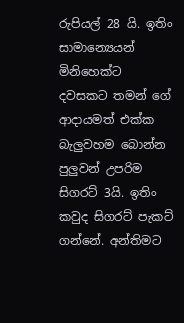රුපියල් 28 යි. ඉතිං සාමාන්‍යෙයන් මිනිහෙක්ට දවසකට තමන් ගේ ආදායමත් එක්ක බැලුවහම බොන්න පුලුවන් උපරිම සිගරට් 3යි. ඉතිං කවුද සිගරට් පැකට් ගන්නේ. අන්තිමට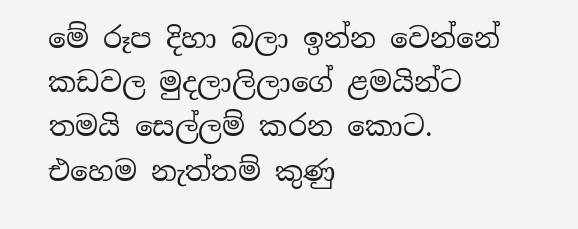මේ රූප දිහා බලා ඉන්න වෙන්නේ කඩවල මුදලාලිලාගේ ළමයින්ට තමයි සෙල්ලම් කරන කොට. එහෙම නැත්තම් කුණු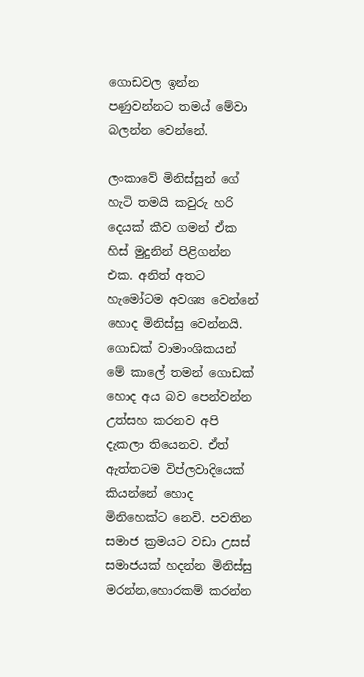ගොඩවල ඉන්න පණුවන්නට තමය් මේවා බලන්න වෙන්නේ.

ලංකාවේ මිනිස්සුන් ගේ හැටි තමයි කවුරු හරි දෙයක් කීව ගමන් ඒක හිස් මුදුනින් පිළිගන්න එක. අනිත් අතට හැමෝටම අවශ්‍ය වෙන්නේ හොද මිනිස්සු වෙන්නයි. ගොඩක් වාමාංශිකයන් මේ කාලේ තමන් ගොඩක් හොද අය බව පෙන්වන්න උත්සහ කරනව අපි දැකලා තියෙනව. ඒත් ඇත්තටම විප්ලවාදියෙක් කියන්නේ හොද මිනිහෙක්ට නෙවි. පවතින සමාජ ක්‍රමයට වඩා උසස් සමාජයක් හදන්න මිනිස්සු මරන්න,හොරකම් කරන්න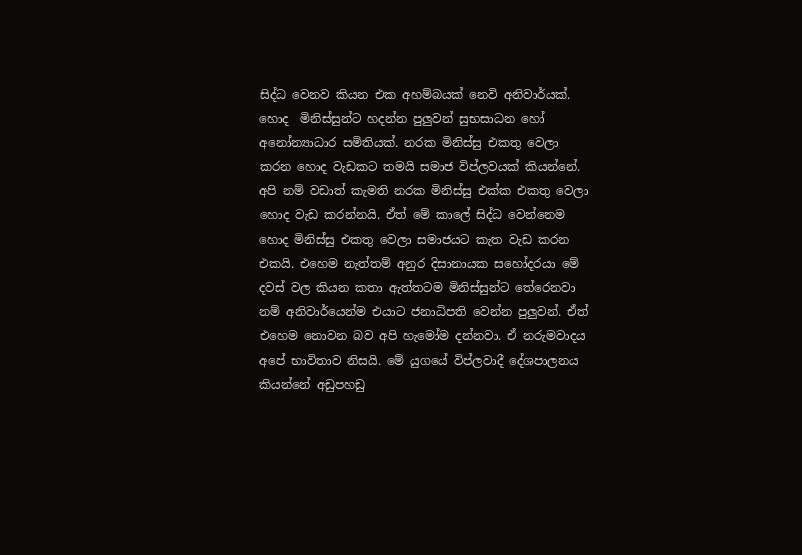සිද්ධ වෙනව කියන එක අහම්බයක් නෙවි අනිවාර්යක්. හොද  මිනිස්සුන්ට හදන්න පුලුවන් සුභසාධන හෝ අනෝන්‍යාධාර සමිතියක්. නරක මිනිස්සු එකතු වෙලා කරන හොද වැඩකට තමයි සමාජ විප්ලවයක් කියන්නේ. අපි නම් වඩාත් කැමති නරක මිනිස්සු එක්ක එකතු වෙලා හොද වැඩ කරන්නයි. ඒත් මේ කාලේ සිද්ධ වෙන්නෙම හොද මිනිස්සු එකතු වෙලා සමාජයට කැත වැඩ කරන එකයි. එහෙම නැත්තම් අනුර දිසානායක සහෝදරයා මේ දවස් වල කියන කතා ඇත්තටම මිනිස්සුන්ට තේරෙනවා නම් අනිවාර්යෙන්ම එයාට ජනාධිපති වෙන්න පුලුවන්. ඒත් එහෙම නොවන බව අපි හැමෝම දන්නවා. ඒ නරුමවාදය අපේ භාවිතාව නිසයි. මේ යුගයේ විප්ලවාදී දේශපාලනය කියන්නේ අඩුපහඩු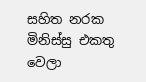සහිත නරක මිනිස්සු එකතු වෙලා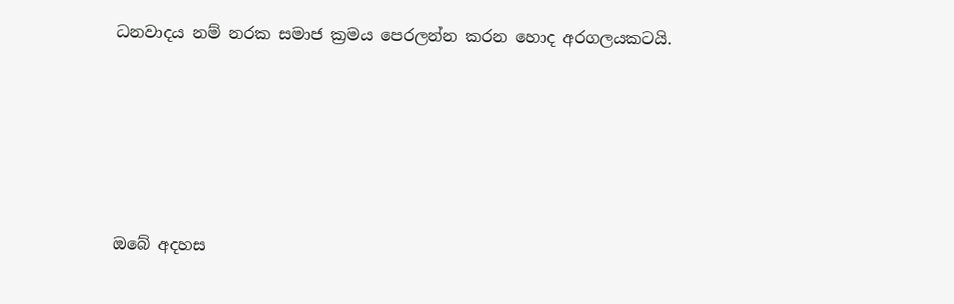ධනවාදය නම් නරක සමාජ ක්‍රමය පෙරලන්න කරන හොද අරගලයකටයි.





ඔබේ අදහස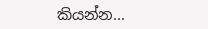කියන්න...